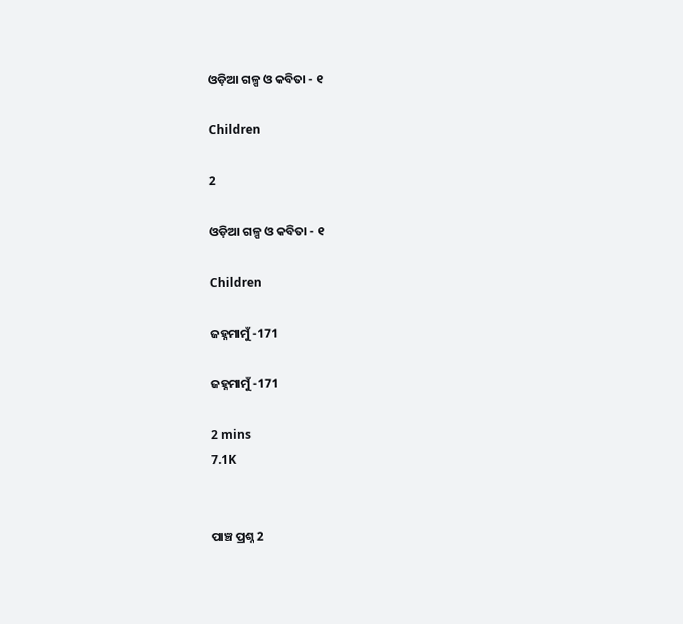ଓଡ଼ିଆ ଗଳ୍ପ ଓ କବିତା - ୧

Children

2

ଓଡ଼ିଆ ଗଳ୍ପ ଓ କବିତା - ୧

Children

ଜହ୍ନମାମୁଁ -171

ଜହ୍ନମାମୁଁ -171

2 mins
7.1K


ପାଞ୍ଚ ପ୍ରଶ୍ନ 2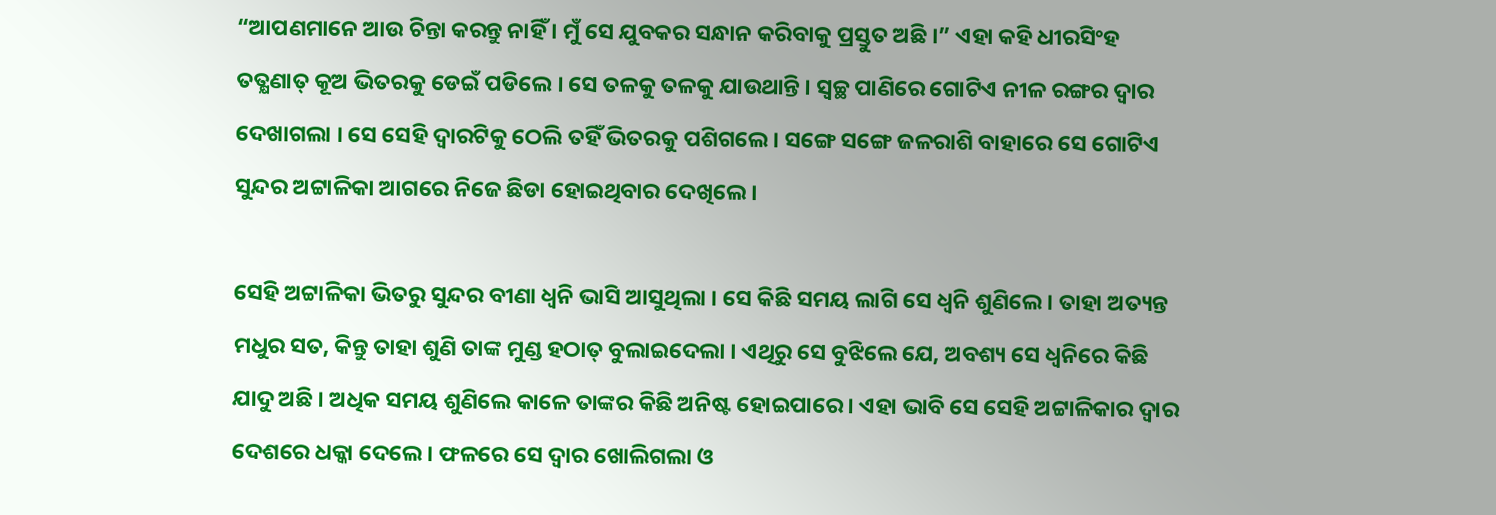“ଆପଣମାନେ ଆଉ ଚିନ୍ତା କରନ୍ତୁ ନାହିଁ । ମୁଁ ସେ ଯୁବକର ସନ୍ଧାନ କରିବାକୁ ପ୍ରସ୍ତୁତ ଅଛି ।” ଏହା କହି ଧୀରସିଂହ ତତ୍କ୍ଷଣାତ୍ କୂଅ ଭିତରକୁ ଡେଇଁ ପଡିଲେ । ସେ ତଳକୁ ତଳକୁ ଯାଉଥାନ୍ତି । ସ୍ୱଚ୍ଛ ପାଣିରେ ଗୋଟିଏ ନୀଳ ରଙ୍ଗର ଦ୍ୱାର ଦେଖାଗଲା । ସେ ସେହି ଦ୍ୱାରଟିକୁ ଠେଲି ତହିଁ ଭିତରକୁ ପଶିଗଲେ । ସଙ୍ଗେ ସଙ୍ଗେ ଜଳରାଶି ବାହାରେ ସେ ଗୋଟିଏ ସୁନ୍ଦର ଅଟ୍ଟାଳିକା ଆଗରେ ନିଜେ ଛିଡା ହୋଇଥିବାର ଦେଖିଲେ ।

ସେହି ଅଟ୍ଟାଳିକା ଭିତରୁ ସୁନ୍ଦର ବୀଣା ଧ୍ୱନି ଭାସି ଆସୁଥିଲା । ସେ କିଛି ସମୟ ଲାଗି ସେ ଧ୍ୱନି ଶୁଣିଲେ । ତାହା ଅତ୍ୟନ୍ତ ମଧୁର ସତ, କିନ୍ତୁ ତାହା ଶୁଣି ତାଙ୍କ ମୁଣ୍ଡ ହଠାତ୍ ବୁଲାଇଦେଲା । ଏଥିରୁ ସେ ବୁଝିଲେ ଯେ, ଅବଶ୍ୟ ସେ ଧ୍ୱନିରେ କିଛି ଯାଦୁ ଅଛି । ଅଧିକ ସମୟ ଶୁଣିଲେ କାଳେ ତାଙ୍କର କିଛି ଅନିଷ୍ଟ ହୋଇପାରେ । ଏହା ଭାବି ସେ ସେହି ଅଟ୍ଟାଳିକାର ଦ୍ୱାର ଦେଶରେ ଧକ୍କା ଦେଲେ । ଫଳରେ ସେ ଦ୍ୱାର ଖୋଲିଗଲା ଓ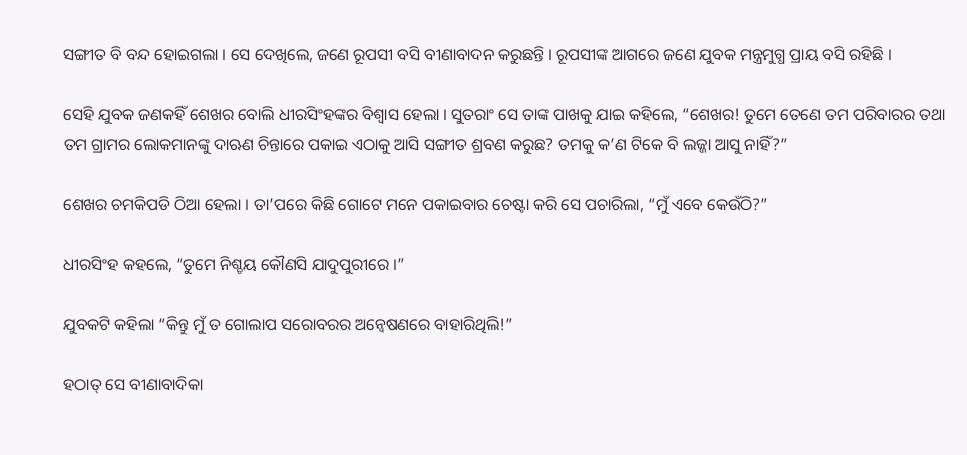ସଙ୍ଗୀତ ବି ବନ୍ଦ ହୋଇଗଲା । ସେ ଦେଖିଲେ, ଜଣେ ରୂପସୀ ବସି ବୀଣାବାଦନ କରୁଛନ୍ତି । ରୂପସୀଙ୍କ ଆଗରେ ଜଣେ ଯୁବକ ମନ୍ତ୍ରମୁଗ୍ଧ ପ୍ରାୟ ବସି ରହିଛି ।

ସେହି ଯୁବକ ଜଣକହିଁ ଶେଖର ବୋଲି ଧୀରସିଂହଙ୍କର ବିଶ୍ୱାସ ହେଲା । ସୁତରାଂ ସେ ତାଙ୍କ ପାଖକୁ ଯାଇ କହିଲେ, “ଶେଖର! ତୁମେ ତେଣେ ତମ ପରିବାରର ତଥା ତମ ଗ୍ରାମର ଲୋକମାନଙ୍କୁ ଦାଋଣ ଚିନ୍ତାରେ ପକାଇ ଏଠାକୁ ଆସି ସଙ୍ଗୀତ ଶ୍ରବଣ କରୁଛ? ତମକୁ କ’ଣ ଟିକେ ବି ଲଜ୍ଜା ଆସୁ ନାହିଁ?”

ଶେଖର ଚମକିପଡି ଠିଆ ହେଲା । ତା’ପରେ କିଛି ଗୋଟେ ମନେ ପକାଇବାର ଚେଷ୍ଟା କରି ସେ ପଚାରିଲା, “ମୁଁ ଏବେ କେଉଁଠି?”

ଧୀରସିଂହ କହଲେ, “ତୁମେ ନିଶ୍ଚୟ କୌଣସି ଯାଦୁପୁରୀରେ ।”

ଯୁବକଟି କହିଲା “କିନ୍ତୁ ମୁଁ ତ ଗୋଲାପ ସରୋବରର ଅନ୍ୱେଷଣରେ ବାହାରିଥିଲି!”

ହଠାତ୍ ସେ ବୀଣାବାଦିକା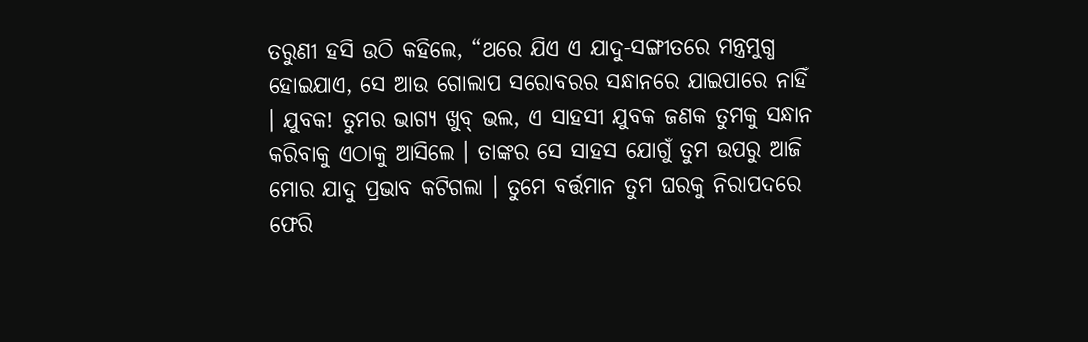ତରୁଣୀ ହସି ଉଠି କହିଲେ, “ଥରେ ଯିଏ ଏ ଯାଦୁ-ସଙ୍ଗୀତରେ ମନ୍ତ୍ରମୁଗ୍ଧ ହୋଇଯାଏ, ସେ ଆଉ ଗୋଲାପ ସରୋବରର ସନ୍ଧାନରେ ଯାଇପାରେ ନାହିଁ । ଯୁବକ! ତୁମର ଭାଗ୍ୟ ଖୁବ୍ ଭଲ, ଏ ସାହସୀ ଯୁବକ ଜଣକ ତୁମକୁ ସନ୍ଧାନ କରିବାକୁ ଏଠାକୁ ଆସିଲେ । ତାଙ୍କର ସେ ସାହସ ଯୋଗୁଁ ତୁମ ଉପରୁ ଆଜି ମୋର ଯାଦୁ ପ୍ରଭାବ କଟିଗଲା । ତୁମେ ବର୍ତ୍ତମାନ ତୁମ ଘରକୁ ନିରାପଦରେ ଫେରି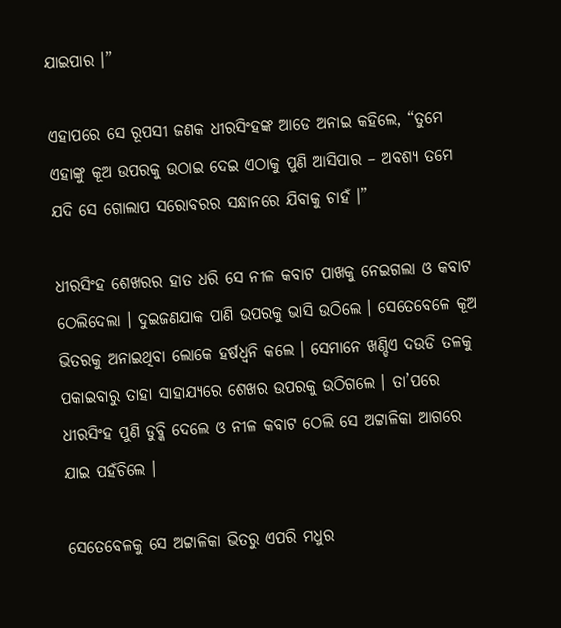ଯାଇପାର ।”

ଏହାପରେ ସେ ରୂପସୀ ଜଣକ ଧୀରସିଂହଙ୍କ ଆଡେ ଅନାଇ କହିଲେ, “ତୁମେ ଏହାଙ୍କୁ କୂଅ ଉପରକୁ ଉଠାଇ ଦେଇ ଏଠାକୁ ପୁଣି ଆସିପାର – ଅବଶ୍ୟ ତମେ ଯଦି ସେ ଗୋଲାପ ସରୋବରର ସନ୍ଧାନରେ ଯିବାକୁ ଚାହଁ ।”

ଧୀରସିଂହ ଶେଖରର ହାତ ଧରି ସେ ନୀଳ କବାଟ ପାଖକୁ ନେଇଗଲା ଓ କବାଟ ଠେଲିଦେଲା । ଦୁଇଜଣଯାକ ପାଣି ଉପରକୁ ଭାସି ଉଠିଲେ । ସେତେବେଳେ କୂଅ ଭିତରକୁ ଅନାଇଥିବା ଲୋକେ ହର୍ଷଧ୍ୱନି କଲେ । ସେମାନେ ଖଣ୍ଡିଏ ଦଉଡି ତଳକୁ ପକାଇବାରୁ ତାହା ସାହାଯ୍ୟରେ ଶେଖର ଉପରକୁ ଉଠିଗଲେ । ତା’ପରେ ଧୀରସିଂହ ପୁଣି ଡୁବ୍କି ଦେଲେ ଓ ନୀଳ କବାଟ ଠେଲି ସେ ଅଟ୍ଟାଳିକା ଆଗରେ ଯାଇ ପହଁଚିଲେ ।

ସେତେବେଳକୁ ସେ ଅଟ୍ଟାଳିକା ଭିତରୁ ଏପରି ମଧୁର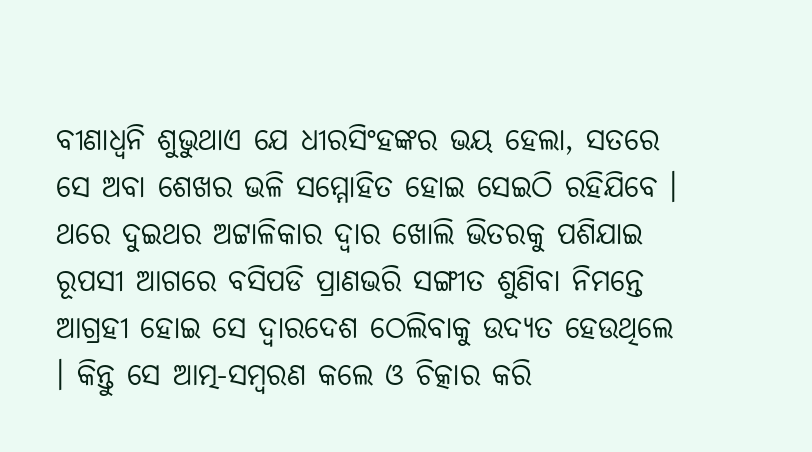ବୀଣାଧ୍ୱନି ଶୁଭୁଥାଏ ଯେ ଧୀରସିଂହଙ୍କର ଭୟ ହେଲା, ସତରେ ସେ ଅବା ଶେଖର ଭଳି ସମ୍ମୋହିତ ହୋଇ ସେଇଠି ରହିଯିବେ । ଥରେ ଦୁଇଥର ଅଟ୍ଟାଳିକାର ଦ୍ୱାର ଖୋଲି ଭିତରକୁ ପଶିଯାଇ ରୂପସୀ ଆଗରେ ବସିପଡି ପ୍ରାଣଭରି ସଙ୍ଗୀତ ଶୁଣିବା ନିମନ୍ତେ ଆଗ୍ରହୀ ହୋଇ ସେ ଦ୍ୱାରଦେଶ ଠେଲିବାକୁ ଉଦ୍ୟତ ହେଉଥିଲେ । କିନ୍ତୁ ସେ ଆତ୍ମ-ସମ୍ବରଣ କଲେ ଓ ଚିତ୍କାର କରି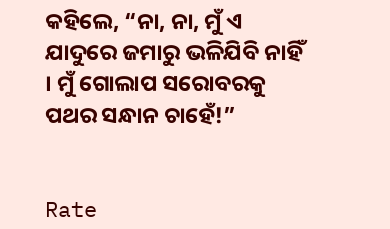କହିଲେ, “ନା, ନା, ମୁଁ ଏ ଯାଦୁରେ ଜମାରୁ ଭଳିଯିବି ନାହିଁ । ମୁଁ ଗୋଲାପ ସରୋବରକୁ ପଥର ସନ୍ଧାନ ଚାହେଁ!”


Rate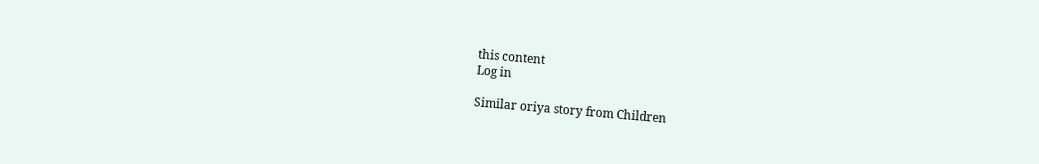this content
Log in

Similar oriya story from Children